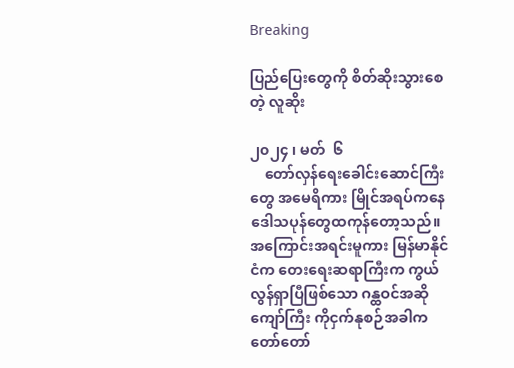Breaking

ပြည်ပြေးတွေကို စိတ်ဆိုးသွားစေတဲ့ လူဆိုး

၂၀၂၄ ၊ မတ်  ၆
    တော်လှန်ရေးခေါင်းဆောင်ကြီးတွေ အမေရိကား မြိုင်အရပ်ကနေ ဒေါသပုန်တွေထကုန်တော့သည်။ အကြောင်းအရင်းမူကား မြန်မာနိုင်ငံက တေးရေးဆရာကြီးက ကွယ်လွန်ရှာပြီဖြစ်သော ဂန္ထဝင်အဆိုကျော်ကြီး ကိုငှက်နုစဉ်အခါက တော်တော်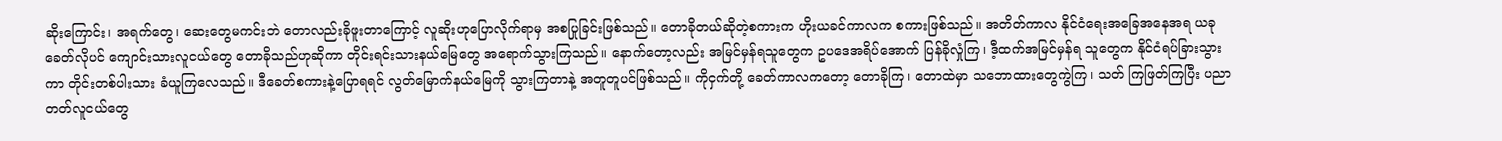ဆိုးကြောင်း၊ အရက်တွေ၊ ဆေးတွေမကင်းဘဲ တောလည်းခိုဖူးတာကြောင့် လူဆိုးဟုပြောလိုက်ရာမှ အစပြုခြင်းဖြစ်သည်။ တောခိုတယ်ဆိုတဲ့စကားက ဟိုးယခင်ကာလက စကားဖြစ်သည်။ အတိတ်ကာလ နိုင်ငံရေးအခြေအနေအရ ယခုခေတ်လိုပင် ကျောင်းသားလူငယ်တွေ တောခိုသည်ဟုဆိုကာ တိုင်းရင်းသားနယ်မြေတွေ အရောက်သွားကြသည်။ နောက်တော့လည်း အမြင်မှန်ရသူတွေက ဥပဒေအရိပ်အောက် ပြန်ခိုလှုံကြ၊ ဒီ့ထက်အမြင်မှန်ရ သူတွေက နိုင်ငံရပ်ခြားသွားကာ တိုင်းတစ်ပါးသား ခံယူကြလေသည်။ ဒီခေတ်စကားနဲ့ပြောရရင် လွတ်မြောက်နယ်မြေကို သွားကြတာနဲ့ အတူတူပင်ဖြစ်သည်။ ကိုငှက်တို့ ခေတ်ကာလကတော့ တောခိုကြ၊ တောထဲမှာ သဘောထားတွေကွဲကြ၊ သတ် ကြဖြတ်ကြပြီး ပညာတတ်လူငယ်တွေ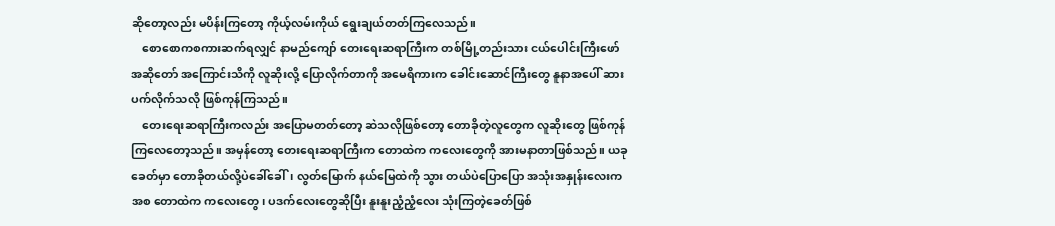ဆိုတော့လည်း မပိန်းကြတော့ ကိုယ့်လမ်းကိုယ် ရွေးချယ်တတ်ကြလေသည်။
    စောစောကစကားဆက်ရလျှင် နာမည်ကျော် တေးရေးဆရာကြီးက တစ်မြို့တည်းသား ငယ်ပေါင်းကြီးဖော် အဆိုတော် အကြောင်းသိကို လူဆိုးလို့ ပြောလိုက်တာကို အမေရိကားက ခေါင်းဆောင်ကြီးတွေ နူနာအပေါ် ဆားပက်လိုက်သလို ဖြစ်ကုန်ကြသည်။
    တေးရေးဆရာကြီးကလည်း အပြောမတတ်တော့ ဆဲသလိုဖြစ်တော့ တောခိုတဲ့လူတွေက လူဆိုးတွေ ဖြစ်ကုန်ကြလေတော့သည်။ အမှန်တော့ တေးရေးဆရာကြီးက တောထဲက ကလေးတွေကို အားမနာတာဖြစ်သည်။ ယခုခေတ်မှာ တောခိုတယ်လို့ပဲခေါ်ခေါ်၊ လွတ်မြောက် နယ်မြေထဲကို သွား တယ်ပဲပြောပြော အသုံးအနှုန်းလေးကအစ တောထဲက ကလေးတွေ၊ ပဒက်လေးတွေဆိုပြီး နူးနူးညံ့ညံ့လေး သုံးကြတဲ့ခေတ်ဖြစ်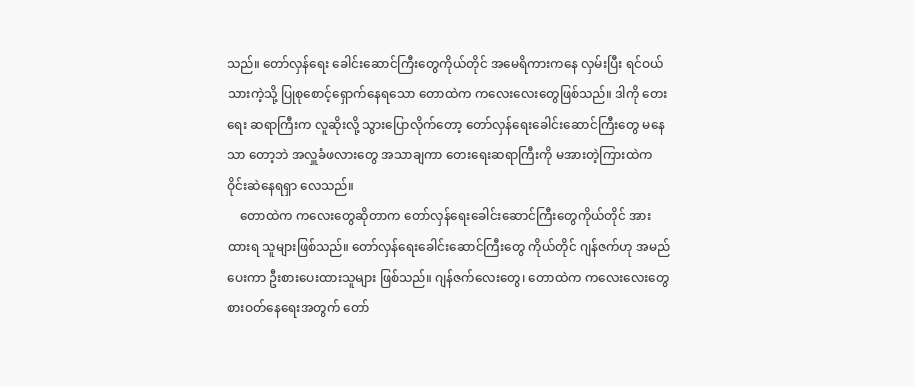သည်။ တော်လှန်ရေး ခေါင်းဆောင်ကြီးတွေကိုယ်တိုင် အမေရိကားကနေ လှမ်းပြီး ရင်ဝယ်သားကဲ့သို့ ပြုစုစောင့်ရှောက်နေရသော တောထဲက ကလေးလေးတွေဖြစ်သည်။ ဒါကို တေးရေး ဆရာကြီးက လူဆိုးလို့ သွားပြောလိုက်တော့ တော်လှန်ရေးခေါင်းဆောင်ကြီးတွေ မနေသာ တော့ဘဲ အလှူခံဖလားတွေ အသာချကာ တေးရေးဆရာကြီးကို မအားတဲ့ကြားထဲက ဝိုင်းဆဲနေရရှာ လေသည်။
    တောထဲက ကလေးတွေဆိုတာက တော်လှန်ရေးခေါင်းဆောင်ကြီးတွေကိုယ်တိုင် အားထားရ သူများဖြစ်သည်။ တော်လှန်ရေးခေါင်းဆောင်ကြီးတွေ ကိုယ်တိုင် ဂျန်ဇက်ဟု အမည်ပေးကာ ဦးစားပေးထားသူများ ဖြစ်သည်။ ဂျန်ဇက်လေးတွေ၊ တောထဲက ကလေးလေးတွေ စားဝတ်နေရေးအတွက် တော်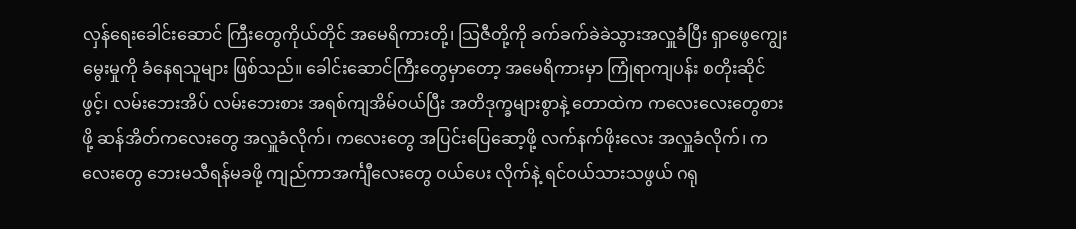လှန်ရေးခေါင်းဆောင် ကြီးတွေကိုယ်တိုင် အမေရိကားတို့၊ သြဇီတို့ကို ခက်ခက်ခဲခဲသွားအလှူခံပြီး ရှာဖွေကျွေးမွေးမှုကို ခံနေရသူများ ဖြစ်သည်။ ခေါင်းဆောင်ကြီးတွေမှာတော့ အမေရိကားမှာ ကြုံရာကျပန်း စတိုးဆိုင်ဖွင့်၊ လမ်းဘေးအိပ် လမ်းဘေးစား အရစ်ကျအိမ်ဝယ်ပြီး အတိဒုက္ခများစွာနဲ့ တောထဲက ကလေးလေးတွေစားဖို့ ဆန်အိတ်ကလေးတွေ အလှူခံလိုက်၊ ကလေးတွေ အပြင်းပြေဆော့ဖို့ လက်နက်ဖိုးလေး အလှူခံလိုက်၊ ကလေးတွေ ဘေးမသီရန်မခဖို့ ကျည်ကာအင်္ကျီလေးတွေ ဝယ်ပေး လိုက်နဲ့ ရင်ဝယ်သားသဖွယ် ဂရု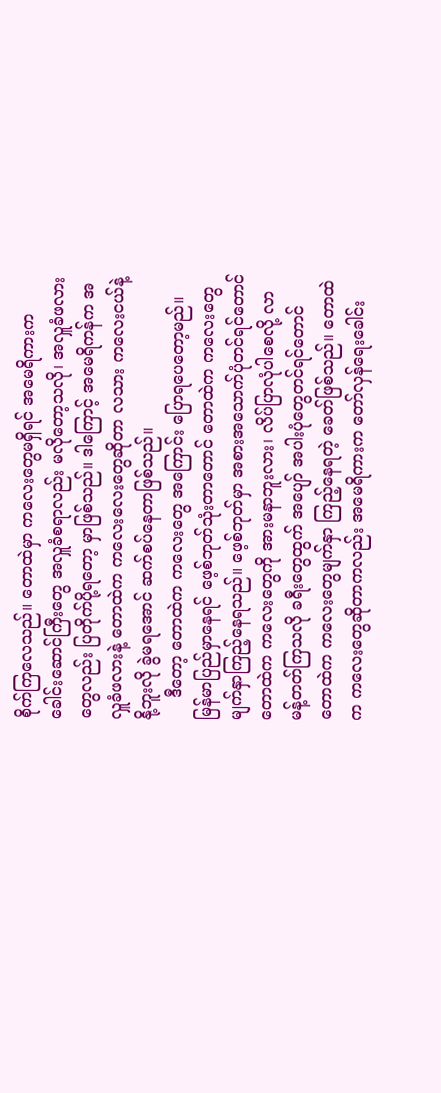စိုက်ကြလေသည်။ တောထဲမှာ ကလေးတွေမရှိရင် အမေရိကားက ခေါင်းဆောင်ကြီးတွေ အလှူခံစရာလည်း မလိုတော့သလို၊ အလှူခံဖလားတွေလည်း ပြတိုက်ပို့ရတော့ မှာဖြစ်သည်။ ဒါကြောင့် အမေရိကန်က အလှူခံဖလားနဲ့ တောထဲက ကလေးလေးတွေဆိုတာ လသား ကလေးငယ်နဲ့ နို့ဘူးလို ခွဲမရအောင် ဆက်စပ်နေတာဖြစ်သည်။
    ဒီတော့ တောထဲက ကလေးတွေ အကြောင်း ပြောရပေတော့မည်။ မြန်မာပြည်မှာနေရင် ဖေ့စ်ဘုတ်သုံးတာတောင် တောထဲက ကလေးတွေ မျက်နှာကြည့်နေရသည်။ ဖေ့စ်ဘုတ်မှာ အစားအသောက်ပုံတင်ရင်တောင် တောထဲက ကလေးတွေကို အားမနာဘူးလား၊ လိပ်ပြာလုံပါစေလို့ လာမန့်တတ်ကြသလို ခရီးတွေထွက် အပျော် အပါးပုံတွေတင်ရင်တောင် တောထဲက ကလေးတွေမျက်နှာ ကြည့်နေရတဲ့ ခေတ်ဖြစ်သည်။ တောထဲက ကလေးတွေဆိုတာကလည်း အမေရိကားက တော်လှန်ရေးခေါင်း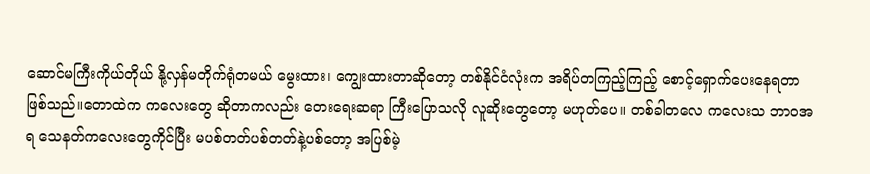ဆောင်မကြီးကိုယ်တိုယ် နို့လှန်မတိုက်ရုံတမယ် မွေးထား၊ ကျွေးထားတာဆိုတော့ တစ်နိုင်ငံလုံးက အရိပ်တကြည့်ကြည့် စောင့်ရှောက်ပေးနေရတာ ဖြစ်သည်။တောထဲက ကလေးတွေ ဆိုတာကလည်း တေးရေးဆရာ ကြီးပြောသလို လူဆိုးတွေတော့ မဟုတ်ပေ။ တစ်ခါတလေ ကလေးသ ဘာဝအရ သေနတ်ကလေးတွေကိုင်ပြီး မပစ်တတ်ပစ်တတ်နဲ့ပစ်တော့ အပြစ်မဲ့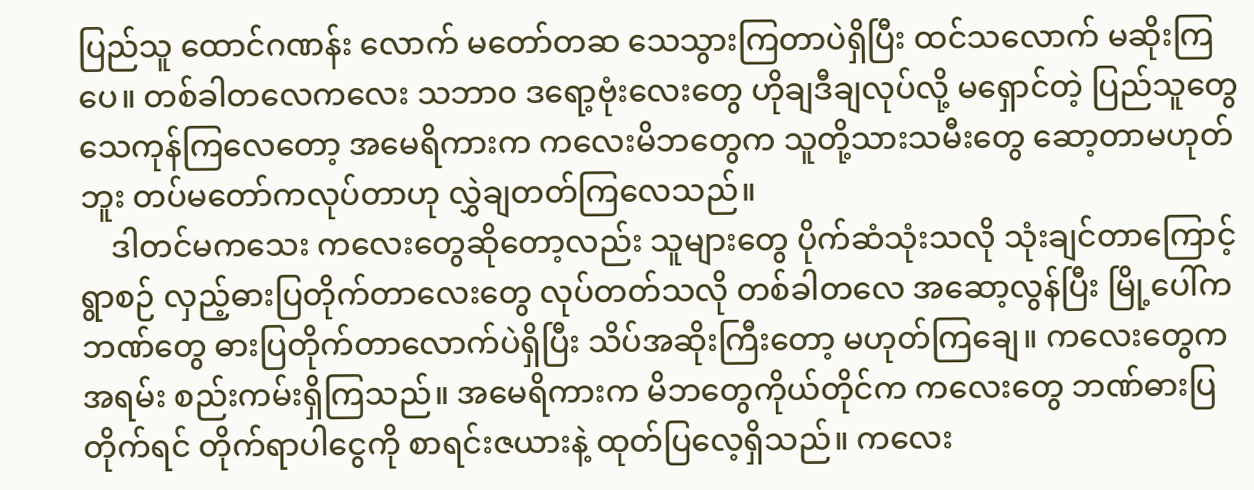ပြည်သူ ထောင်ဂဏန်း လောက် မတော်တဆ သေသွားကြတာပဲရှိပြီး ထင်သလောက် မဆိုးကြပေ။ တစ်ခါတလေကလေး သဘာ၀ ဒရော့ဗုံးလေးတွေ ဟိုချဒီချလုပ်လို့ မရှောင်တဲ့ ပြည်သူတွေ သေကုန်ကြလေတော့ အမေရိကားက ကလေးမိဘတွေက သူတို့သားသမီးတွေ ဆော့တာမဟုတ်ဘူး တပ်မတော်ကလုပ်တာဟု လွှဲချတတ်ကြလေသည်။
    ဒါတင်မကသေး ကလေးတွေဆိုတော့လည်း သူများတွေ ပိုက်ဆံသုံးသလို သုံးချင်တာကြောင့် ရွာစဉ် လှည့်ဓားပြတိုက်တာလေးတွေ လုပ်တတ်သလို တစ်ခါတလေ အဆော့လွန်ပြီး မြို့ပေါ်က ဘဏ်တွေ ဓားပြတိုက်တာလောက်ပဲရှိပြီး သိပ်အဆိုးကြီးတော့ မဟုတ်ကြချေ။ ကလေးတွေက အရမ်း စည်းကမ်းရှိကြသည်။ အမေရိကားက မိဘတွေကိုယ်တိုင်က ကလေးတွေ ဘဏ်ဓားပြတိုက်ရင် တိုက်ရာပါငွေကို စာရင်းဇယားနဲ့ ထုတ်ပြလေ့ရှိသည်။ ကလေး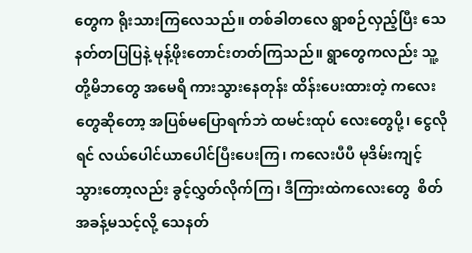တွေက ရိုးသားကြလေသည်။ တစ်ခါတလေ ရွာစဉ်လှည့်ပြီး သေနတ်တပြပြနဲ့ မုန့်ဖိုးတောင်းတတ်ကြသည်။ ရွာတွေကလည်း သူ့တို့မိဘတွေ အမေရိ ကားသွားနေတုန်း ထိန်းပေးထားတဲ့ ကလေးတွေဆိုတော့ အပြစ်မပြောရက်ဘဲ ထမင်းထုပ် လေးတွေပို့၊ ငွေလိုရင် လယ်ပေါင်ယာပေါင်ပြီးပေးကြ၊ ကလေးပီပီ မုဒိမ်းကျင့် သွားတော့လည်း ခွင့်လွှတ်လိုက်ကြ၊ ဒီကြားထဲကလေးတွေ  စိတ်အခန့်မသင့်လို့ သေနတ်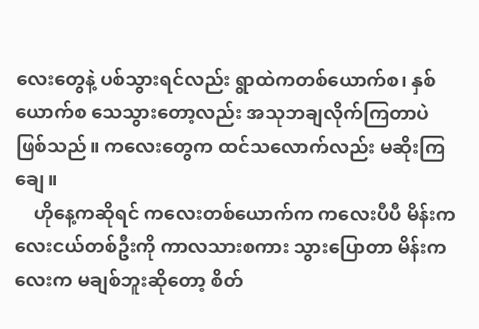လေးတွေနဲ့ ပစ်သွားရင်လည်း ရွာထဲကတစ်ယောက်စ၊ နှစ်ယောက်စ သေသွားတော့လည်း အသုဘချလိုက်ကြတာပဲဖြစ်သည်။ ကလေးတွေက ထင်သလောက်လည်း မဆိုးကြချေ။
    ဟိုနေ့ကဆိုရင် ကလေးတစ်ယောက်က ကလေးပီပီ မိန်းကလေးငယ်တစ်ဦးကို ကာလသားစကား သွားပြောတာ မိန်းကလေးက မချစ်ဘူးဆိုတော့ စိတ်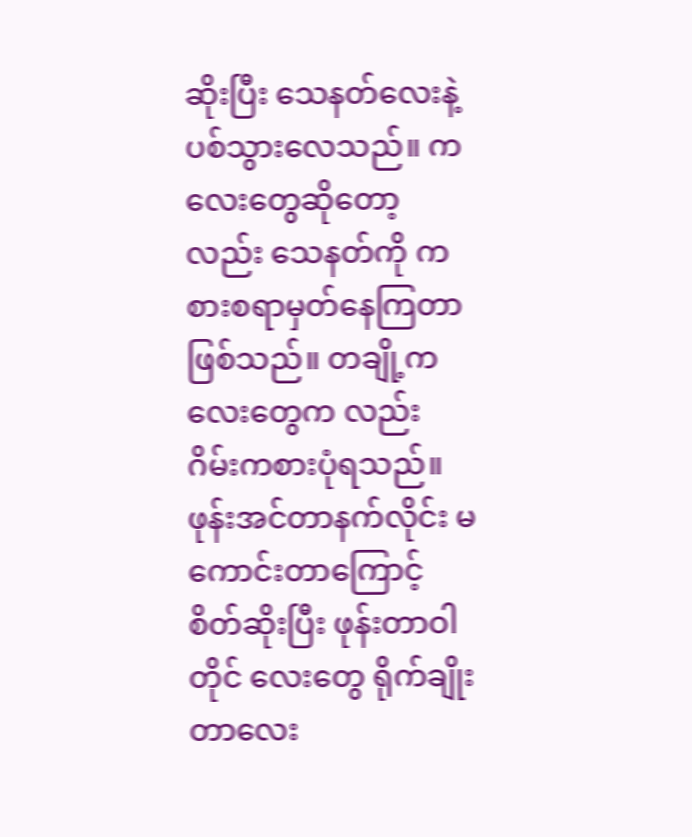ဆိုးပြီး သေနတ်လေးနဲ့ ပစ်သွားလေသည်။ ကလေးတွေဆိုတော့လည်း သေနတ်ကို ကစားစရာမှတ်နေကြတာဖြစ်သည်။ တချို့ကလေးတွေက လည်း ဂိမ်းကစားပုံရသည်။ဖုန်းအင်တာနက်လိုင်း မကောင်းတာကြောင့်  စိတ်ဆိုးပြီး ဖုန်းတာဝါတိုင် လေးတွေ ရိုက်ချိုးတာလေး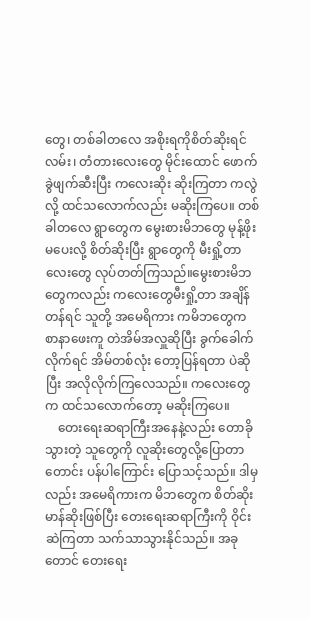တွေ၊ တစ်ခါတလေ အစိုးရကိုစိတ်ဆိုးရင် လမ်း၊ တံတားလေးတွေ မိုင်းထောင် ဖောက်ခွဲဖျက်ဆီးပြီး ကလေးဆိုး ဆိုးကြတာ ကလွဲလို့ ထင်သလောက်လည်း မဆိုးကြပေ။ တစ်ခါတလေ ရွာတွေက မွေးစားမိဘတွေ မုန့်ဖိုးမပေးလို့ စိတ်ဆိုးပြီး ရွာတွေကို မီးရှို့တာလေးတွေ လုပ်တတ်ကြသည်။မွေးစားမိဘတွေကလည်း ကလေးတွေမီးရှို့တာ အချိန်တန်ရင် သူတို့ အမေရိကား ကမိဘတွေက စာနာဖေးကူ တဲအိမ်အလှူဆိုပြီး ခွက်ခေါက်လိုက်ရင် အိမ်တစ်လုံး တော့ပြန်ရတာ ပဲဆိုပြီး အလိုလိုက်ကြလေသည်။ ကလေးတွေက ထင်သလောက်တော့ မဆိုးကြပေ။
    တေးရေးဆရာကြီးအနေနဲ့လည်း တောခိုသွားတဲ့ သူတွေကို လူဆိုးတွေလို့ပြောတာ တောင်း ပန်ပါကြောင်း ပြောသင့်သည်။ ဒါမှလည်း အမေရိကားက မိဘတွေက စိတ်ဆိုးမာန်ဆိုးဖြစ်ပြီး တေးရေးဆရာကြီးကို ဝိုင်းဆဲကြတာ သက်သာသွားနိုင်သည်။ အခုတောင် တေးရေး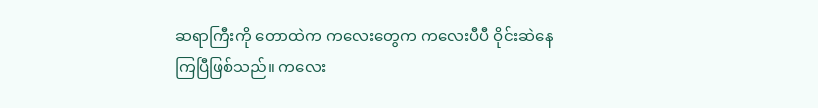ဆရာကြီးကို တောထဲက ကလေးတွေက ကလေးပီပီ ဝိုင်းဆဲနေကြပြီဖြစ်သည်။ ကလေး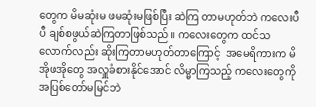တွေက မိမဆုံးမ ဖမဆုံးမဖြစ်ပြီး ဆဲကြ တာမဟုတ်ဘဲ ကလေးပီပီ ချစ်စဖွယ်ဆဲကြတာဖြစ်သည်။ ကလေးတွေက ထင်သလောက်လည်း ဆိုးကြတာမဟုတ်တာကြောင့်  အမေရိကားက မိအိုဖအိုတွေ အလှူခံစားနိုင်အောင် လိမ္မာကြသည့် ကလေးတွေကို အပြစ်တော်မမြင်ဘဲ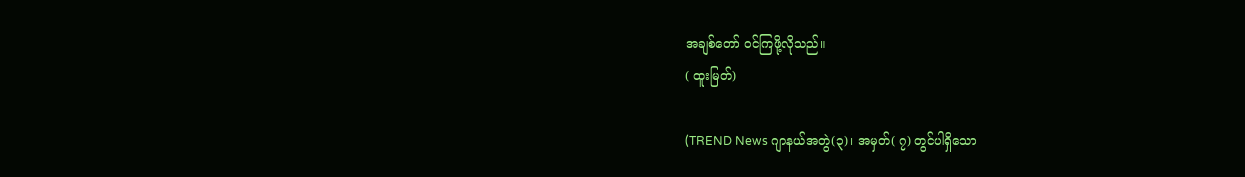အချစ်တော် ဝင်ကြဖို့လိုသည်။
( ထူးမြတ်)

(TREND News ဂျာနယ်အတွဲ(၃)၊ အမှတ်( ၇) တွင်ပါရှိသော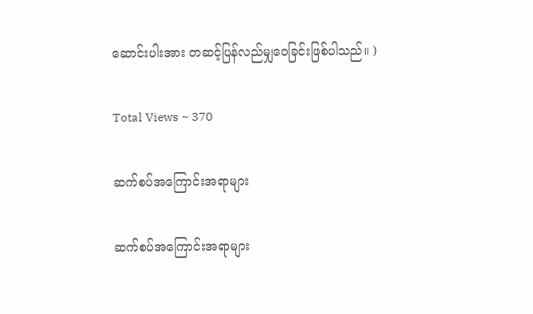ဆောင်းပါးအား တဆင့်ပြန်လည်မျှဝေခြင်းဖြစ်ပါသည်။ )

Total Views ~ 370

ဆက်စပ်အကြောင်းအရာများ

ဆက်စပ်အကြောင်းအရာများ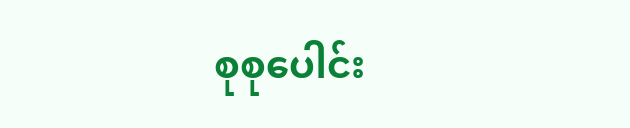စုစုပေါင်း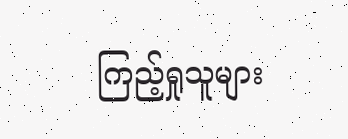ကြည့်ရှုသူများ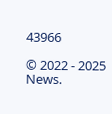43966

© 2022 - 2025 News.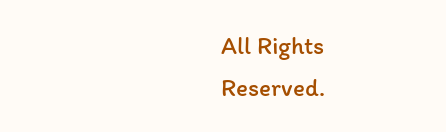All Rights Reserved.